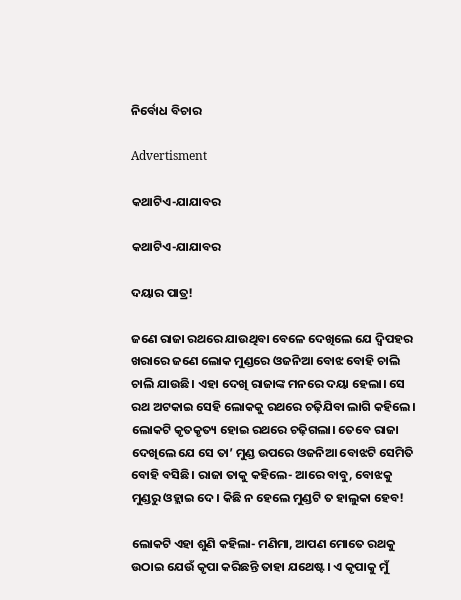ନିର୍ବୋଧ ବିଚାର

Advertisment

କଥାଟିଏ-ଯାଯାବର

କଥାଟିଏ-ଯାଯାବର

ଦୟାର ପାତ୍ର!

ଜଣେ ରାଜା ରଥରେ ଯାଉଥିବା ବେଳେ ଦେଖିଲେ ଯେ ଦ୍ବିପହର ଖରାରେ ଜଣେ ଲୋକ ମୁଣ୍ଡରେ ଓଜନିଆ ବୋଝ ବୋହି ଚାଲି ଚାଲି ଯାଉଛି। ଏହା ଦେଖି ରାଜାଙ୍କ ମନରେ ଦୟା ହେଲା। ସେ ରଥ ଅଟକାଇ ସେହି ଲୋକକୁ ରଥରେ ଚଢ଼ିଯିବା ଲାଗି କହିଲେ। ଲୋକଟି କୃତକୃତ୍ୟ ହୋଇ ରଥରେ ଚଢ଼ିଗଲା। ତେବେ ରାଜା ଦେଖିଲେ ଯେ ସେ ତା’ ମୁଣ୍ଡ ଉପରେ ଓଜନିଆ‌ ବୋଝଟି ସେମିତି ବୋହି ବସିଛି। ରାଜା ତାକୁ କହିଲେ- ଆରେ ବାବୁ, ବୋଝକୁ ମୁଣ୍ଡରୁ ଓହ୍ଲାଇ ଦେ। କିଛି ନ ହେଲେ ମୁଣ୍ଡଟି ତ ହାଲୁକା ହେବ!

ଲୋକଟି ଏହା ଶୁଣି କହିଲା- ମଣିମା, ଆପଣ ମୋତେ ରଥକୁ ଉଠାଇ ଯେଉଁ କୃପା କରିଛନ୍ତି ତାହା ଯଥେଷ୍ଟ। ଏ କୃପାକୁ ମୁଁ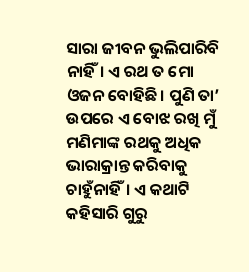ସାରା ଜୀବନ ଭୁଲିପାରିବି ନାହିଁ। ଏ ରଥ ତ ମୋ ଓଜନ ବୋହିଛି। ପୁଣି ତା’ ଉପରେ ଏ ବୋଝ ରଖି ମୁଁ ମଣିମାଙ୍କ ରଥକୁ ଅଧିକ ଭାରାକ୍ରାନ୍ତ କରିବାକୁ ଚାହୁଁନାହିଁ। ଏ କଥାଟି କହିସାରି ଗୁରୁ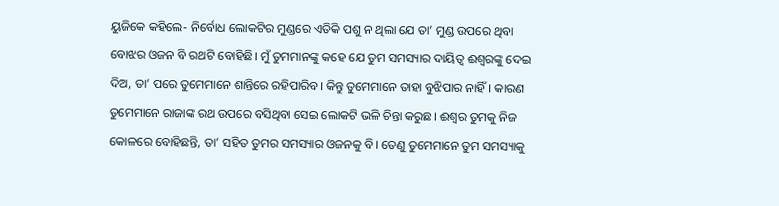ୟୁଜିକେ କହିଲେ- ନିର୍ବୋଧ ଲୋକଟିର ମୁଣ୍ଡରେ ଏତିକି ପଶୁ ନ ଥିଲା ଯେ ତା’ ମୁଣ୍ଡ ଉପରେ ଥିବା ବୋଝର ଓଜନ ବି ରଥଟି ବୋହିଛି। ମୁଁ ତୁମମାନଙ୍କୁ କହେ ଯେ ତୁମ ସମସ୍ୟାର ଦାୟିତ୍ବ ଈଶ୍ବରଙ୍କୁ ଦେଇ ଦିଅ, ତା’ ପରେ ତୁମେମାନେ ଶାନ୍ତିରେ ରହିପାରିବ। କିନ୍ତୁ ତୁମେମାନେ ତାହା ବୁଝିପାର ନାହିଁ। କାରଣ ତୁମେମାନେ ରାଜାଙ୍କ ରଥ ଉପରେ ବସିଥିବା ସେଇ ଲୋକଟି ଭଳି ଚିନ୍ତା କରୁଛ। ଈଶ୍ବର ତୁମକୁ ନିଜ କୋଳରେ ବୋହିଛନ୍ତି, ତା’ ସହିତ ତୁମର ସମସ୍ୟାର ଓଜନକୁ ବି। ତେଣୁ ତୁମେମାନେ ତୁମ ସମସ୍ୟାକୁ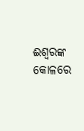ଈଶ୍ବରଙ୍କ କୋଳରେ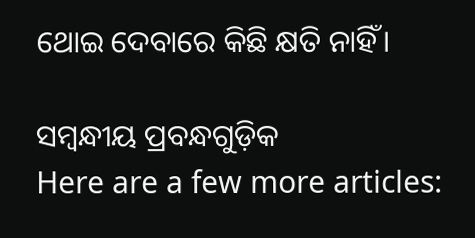ଥୋଇ ଦେବାରେ କିଛି କ୍ଷତି ନାହିଁ।

ସମ୍ବନ୍ଧୀୟ ପ୍ରବନ୍ଧଗୁଡ଼ିକ
Here are a few more articles: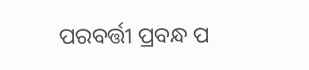ପରବର୍ତ୍ତୀ ପ୍ରବନ୍ଧ ପ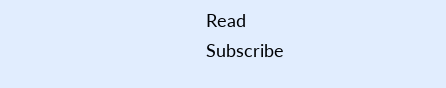Read
Subscribe